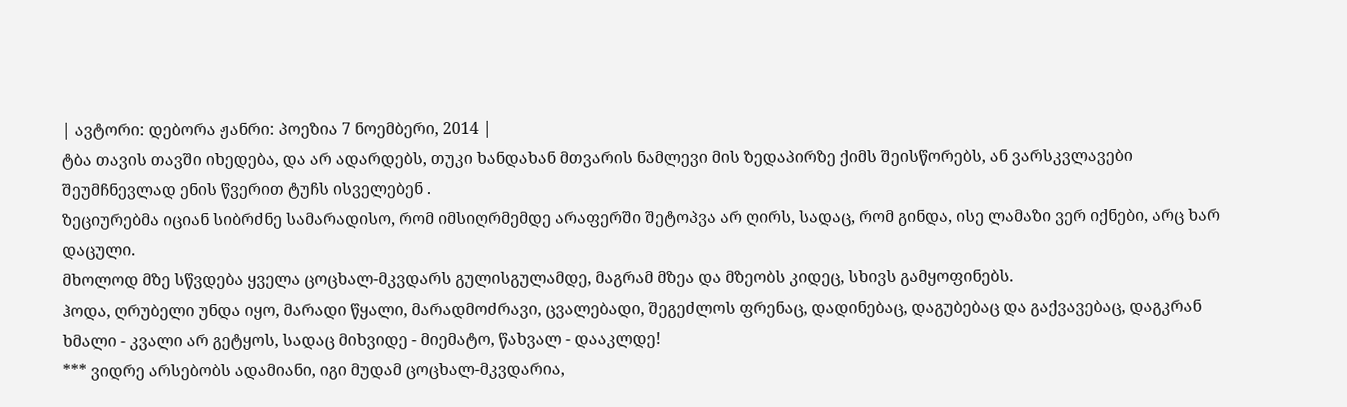| ავტორი: დებორა ჟანრი: პოეზია 7 ნოემბერი, 2014 |
ტბა თავის თავში იხედება, და არ ადარდებს, თუკი ხანდახან მთვარის ნამლევი მის ზედაპირზე ქიმს შეისწორებს, ან ვარსკვლავები შეუმჩნევლად ენის წვერით ტუჩს ისველებენ .
ზეციურებმა იციან სიბრძნე სამარადისო, რომ იმსიღრმემდე არაფერში შეტოპვა არ ღირს, სადაც, რომ გინდა, ისე ლამაზი ვერ იქნები, არც ხარ დაცული.
მხოლოდ მზე სწვდება ყველა ცოცხალ-მკვდარს გულისგულამდე, მაგრამ მზეა და მზეობს კიდეც, სხივს გამყოფინებს.
ჰოდა, ღრუბელი უნდა იყო, მარადი წყალი, მარადმოძრავი, ცვალებადი, შეგეძლოს ფრენაც, დადინებაც, დაგუბებაც და გაქვავებაც, დაგკრან ხმალი - კვალი არ გეტყოს, სადაც მიხვიდე - მიემატო, წახვალ - დააკლდე!
*** ვიდრე არსებობს ადამიანი, იგი მუდამ ცოცხალ-მკვდარია,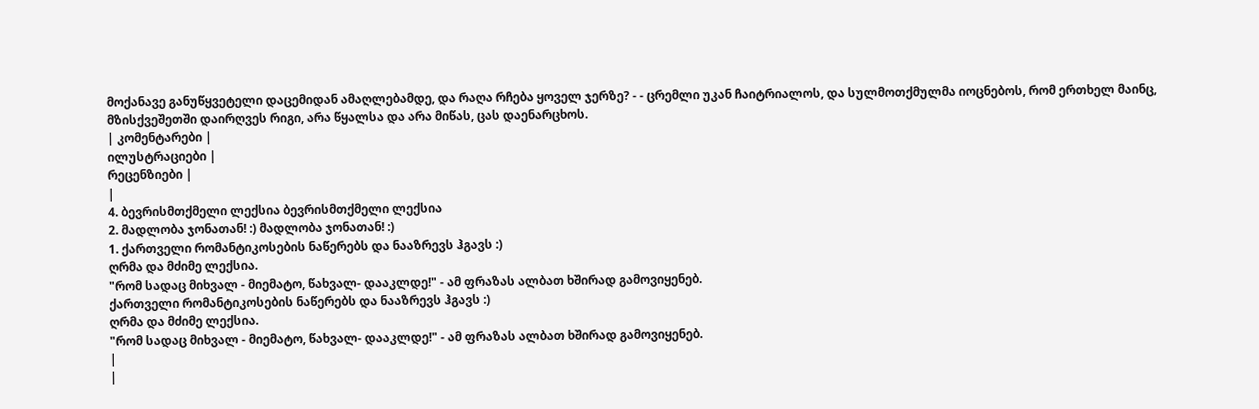მოქანავე განუწყვეტელი დაცემიდან ამაღლებამდე, და რაღა რჩება ყოველ ჯერზე? - - ცრემლი უკან ჩაიტრიალოს, და სულმოთქმულმა იოცნებოს, რომ ერთხელ მაინც, მზისქვეშეთში დაირღვეს რიგი, არა წყალსა და არა მიწას, ცას დაენარცხოს.
| კომენტარები |
ილუსტრაციები |
რეცენზიები |
|
4. ბევრისმთქმელი ლექსია ბევრისმთქმელი ლექსია
2. მადლობა ჯონათან! :) მადლობა ჯონათან! :)
1. ქართველი რომანტიკოსების ნაწერებს და ნააზრევს ჰგავს :)
ღრმა და მძიმე ლექსია.
"რომ სადაც მიხვალ - მიემატო, წახვალ- დააკლდე!" - ამ ფრაზას ალბათ ხშირად გამოვიყენებ.
ქართველი რომანტიკოსების ნაწერებს და ნააზრევს ჰგავს :)
ღრმა და მძიმე ლექსია.
"რომ სადაც მიხვალ - მიემატო, წახვალ- დააკლდე!" - ამ ფრაზას ალბათ ხშირად გამოვიყენებ.
|
|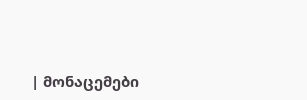| მონაცემები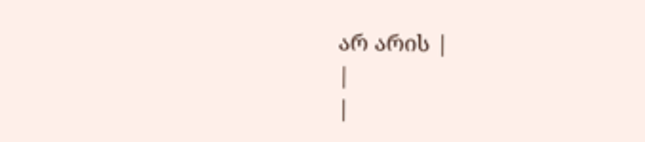არ არის |
|
|